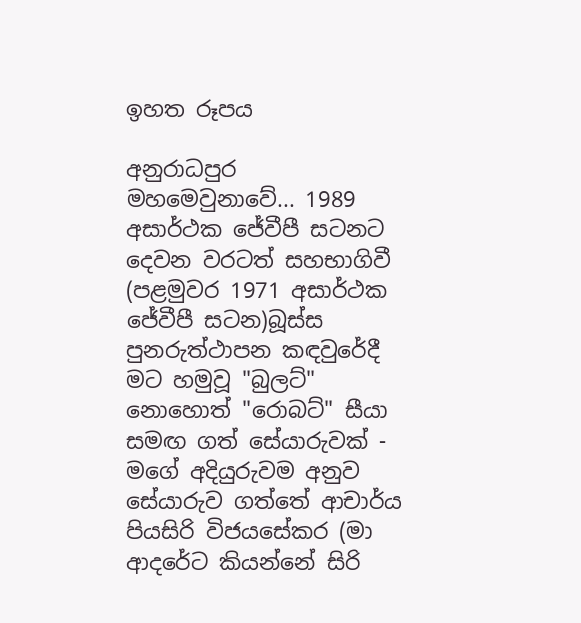ඉහත රූපය

අනුරාධපුර මහමෙවුනාවේ... 1989 අසාර්ථක ජේවීපී සටනට දෙවන වරටත් සහභාගිවී (පළමුවර 1971 අසාර්ථක ජේවීපී සටන)බූස්ස පුනරුත්ථාපන කඳවුරේදී මට හමුවූ "බුලට්" නොහොත් "රොබට්" සීයා සමඟ ගත් සේයාරුවක් - මගේ අදියුරුවම අනුව සේයාරුව ගත්තේ ආචාර්ය පියසිරි විජයසේකර (මා ආදරේට කියන්නේ සිරි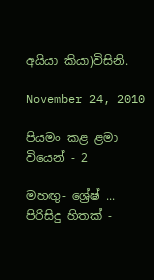අයියා කියා)විසිනි.

November 24, 2010

පියමං කළ ළමා වියෙන් - 2

මහඟු- ශ්‍රේෂ් ... පිරිසිදු හිතක් -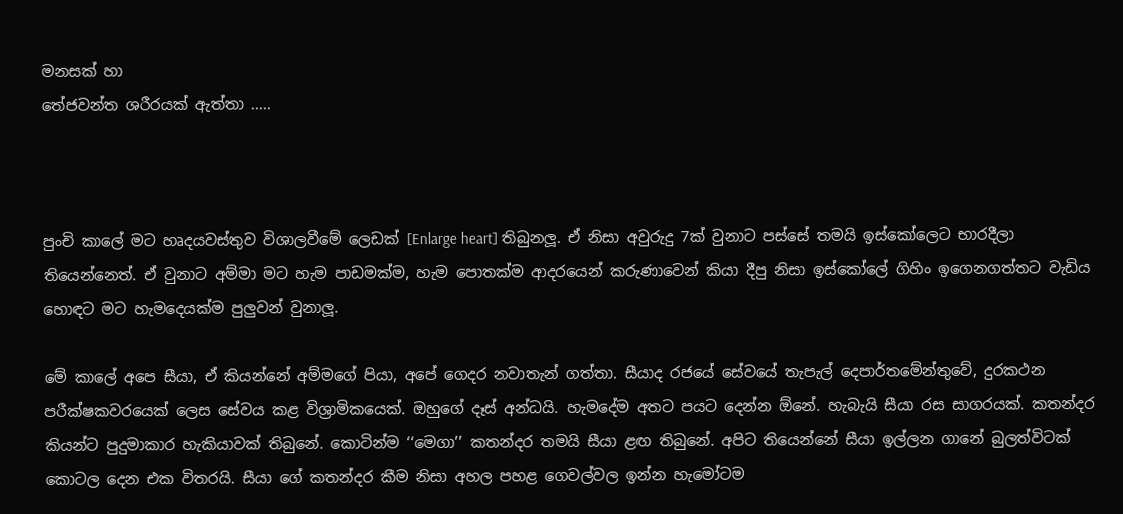මනසක් හා
තේජවන්ත ශරීරයක් ඇත්තා .....



පුංචි කාලේ මට හෘදයවස්තුව විශාලවීමේ ලෙඩක් [Enlarge heart] තිබුනලූ. ඒ නිසා අවුරුදු 7ක් වුනාට පස්සේ තමයි ඉස්කෝලෙට භාරදීලා තියෙන්නෙත්. ඒ වුනාට අම්මා මට හැම පාඩමක්ම, හැම පොතක්ම ආදරයෙන් කරුණාවෙන් කියා දීපු නිසා ඉස්කෝලේ ගිහිං ඉගෙනගත්තට වැඩිය හොඳට මට හැමදෙයක්ම පුලුවන් වුනාලූ.

මේ කාලේ අපෙ සීයා, ඒ කියන්නේ අම්මගේ පියා, අපේ ගෙදර නවාතැන් ගත්තා. සීයාද රජයේ සේවයේ තැපැල් දෙපාර්තමේන්තුවේ, දුරකථන පරීක්ෂකවරයෙක් ලෙස සේවය කළ විශ්‍රාමිකයෙක්. ඔහුගේ දෑස් අන්ධයි. හැමදේම අතට පයට දෙන්න ඕනේ. හැබැයි සීයා රස සාගරයක්. කතන්දර කියන්ට පුදුමාකාර හැකියාවක් තිබුනේ. කොටින්ම ‘‘මෙගා’’ කතන්දර තමයි සීයා ළඟ තිබුනේ. අපිට තියෙන්නේ සීයා ඉල්ලන ගානේ බුලත්විටක් කොටල දෙන එක විතරයි. සීයා ගේ කතන්දර කීම නිසා අහල පහළ ගෙවල්වල ඉන්න හැමෝටම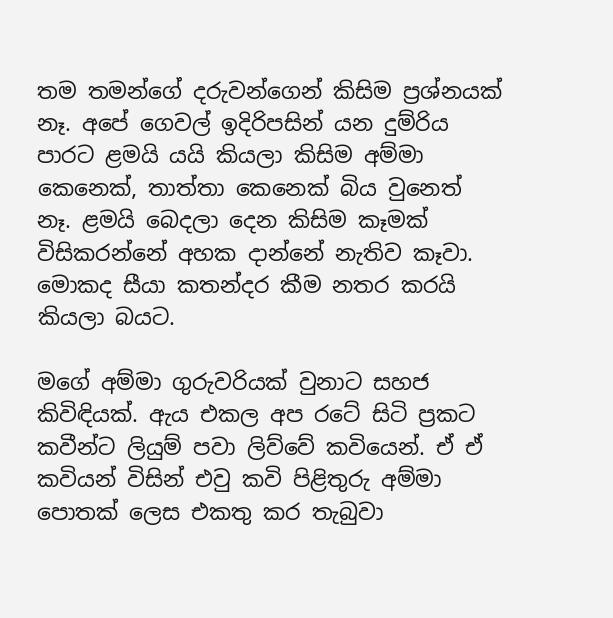තම තමන්ගේ දරුවන්ගෙන් කිසිම ප්‍රශ්නයක් නෑ. අපේ ගෙවල් ඉදිරිපසින් යන දුම්රිය පාරට ළමයි යයි කියලා කිසිම අම්මා කෙනෙක්, තාත්තා කෙනෙක් බිය වුනෙත් නෑ. ළමයි බෙදලා දෙන කිසිම කෑමක් විසිකරන්නේ අහක දාන්නේ නැතිව කෑවා. මොකද සීයා කතන්දර කීම නතර කරයි කියලා බයට.

මගේ අම්මා ගුරුවරියක් වුනාට සහජ කිවිඳියක්. ඇය එකල අප රටේ සිටි ප්‍රකට කවීන්ට ලියුම් පවා ලිව්වේ කවියෙන්. ඒ ඒ කවියන් විසින් එවු කවි පිළිතුරු අම්මා පොතක් ලෙස එකතු කර තැබුවා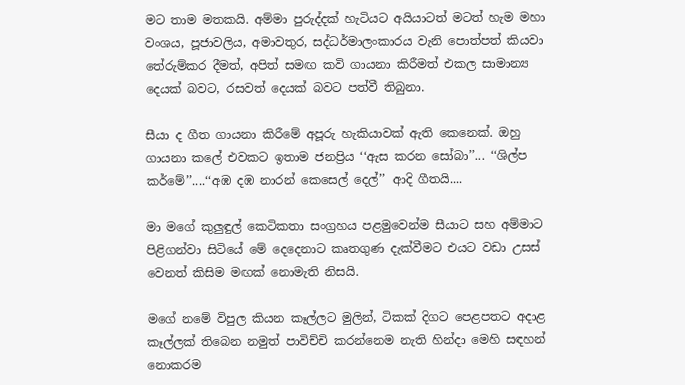මට තාම මතකයි. අම්මා පුරුද්දක් හැටියට අයියාටත් මටත් හැම මහා වංශය, පූජාවලිය, අමාවතුර, සද්ධර්මාලංකාරය වැනි පොත්පත් කියවා තේරුම්කර දීමත්, අපිත් සමඟ කවි ගායනා කිරීමත් එකල සාමාන්‍ය දෙයක් බවට, රසවත් දෙයක් බවට පත්වී තිබුනා.

සීයා ද ගීත ගායනා කිරීමේ අපූරු හැකියාවක් ඇති කෙනෙක්. ඔහු ගායනා කලේ එවකට ඉතාම ජනප්‍රිය ‘‘ඇස කරන සෝබා’’... ‘‘ශිල්ප කර්මේ’’....‘‘අඹ දඹ නාරන් කෙසෙල් දෙල්’’ ආදි ගීතයි....

මා මගේ කුලුඳුල් කෙටිකතා සංග්‍රහය පළමුවෙන්ම සීයාට සහ අම්මාට පිළිගන්වා සිටියේ මේ දෙදෙනාට කෘතගුණ දැක්වීමට එයට වඩා උසස් වෙනත් කිසිම මඟක් නොමැති නිසයි.

මගේ නමේ විපුල කියන කෑල්ලට මුලින්, ටිකක් දිගට පෙළපතට අදාළ කෑල්ලක් තිබෙන නමුත් පාවිච්චි කරන්නෙම නැති හින්දා මෙහි සඳහන් නොකරම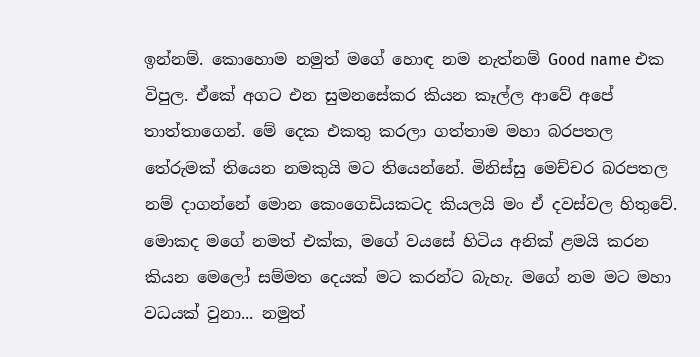ඉන්නම්. කොහොම නමුත් මගේ හොඳ නම නැත්නම් Good name එක විපුල. ඒකේ අගට එන සුමනසේකර කියන කෑල්ල ආවේ අපේ තාත්තාගෙන්. මේ දෙක එකතු කරලා ගත්තාම මහා බරපතල තේරුමක් තියෙන නමකුයි මට තියෙන්නේ. මිනිස්සු මෙච්චර බරපතල නම් දාගන්නේ මොන කෙංගෙඩියකටද කියලයි මං ඒ දවස්වල හිතුවේ. මොකද මගේ නමත් එක්ක, මගේ වයසේ හිටිය අනික් ළමයි කරන කියන මෙලෝ සම්මත දෙයක් මට කරන්ට බැහැ. මගේ නම මට මහා වධයක් වුනා... නමුත්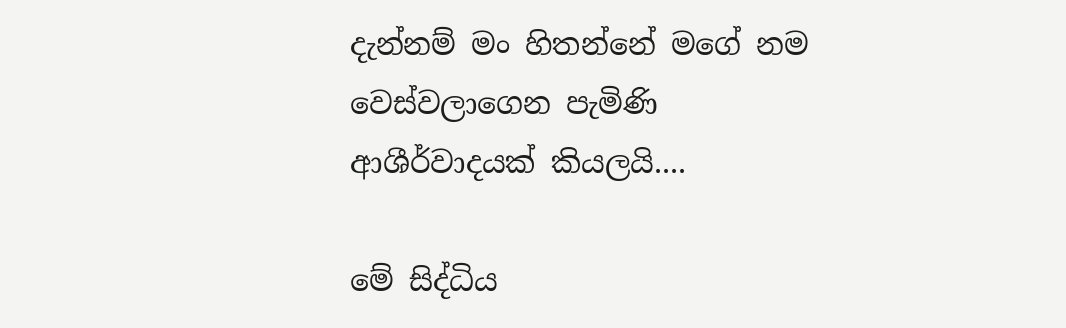දැන්නම් මං හිතන්නේ මගේ නම වෙස්වලාගෙන පැමිණි ආශීර්වාදයක් කියලයි....

මේ සිද්ධිය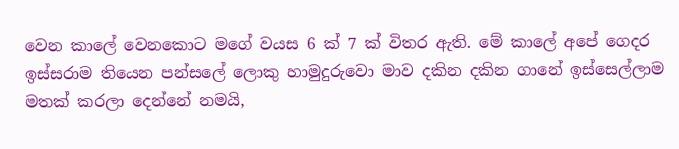වෙන කාලේ වෙනකොට මගේ වයස 6 ක් 7 ක් විතර ඇති. මේ කාලේ අපේ ගෙදර ඉස්සරාම තියෙන පන්සලේ ලොකු හාමුදුරුවො මාව දකින දකින ගානේ ඉස්සෙල්ලාම මතක් කරලා දෙන්නේ නමයි,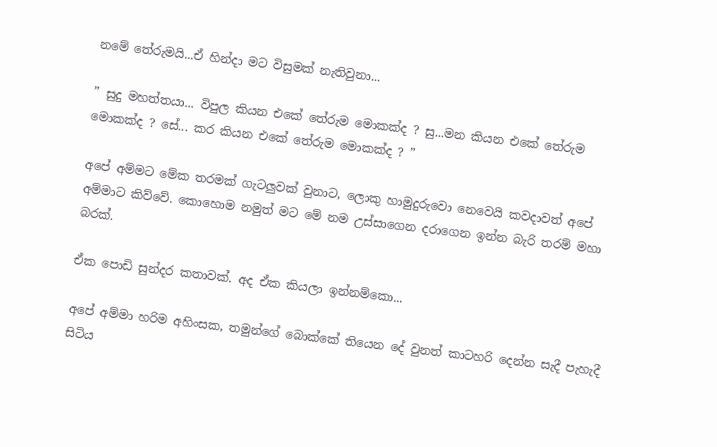නමේ තේරුමයි...ඒ හින්දා මට විසුමක් නැතිවුනා...

” සුදු මහත්තයා... විපුල කියන එකේ තේරුම මොකක්ද ? සු...මන කියන එකේ තේරුම මොකක්ද ? සේ... කර කියන එකේ තේරුම මොකක්ද ? ”

අපේ අම්මට මේක තරමක් ගැටලුවක් වුනාට, ලොකු හාමුදුරුවො නෙවෙයි කවදාවත් අපේ අම්මාට කිව්වේ. කොහොම නමුත් මට මේ නම උස්සාගෙන දරාගෙන ඉන්න බැරි තරම් මහා බරක්.

ඒක පොඩි සුන්දර කතාවක්. අද ඒක කියලා ඉන්නම්කො...

අපේ අම්මා හරිම අහිංසක, තමුන්ගේ බොක්කේ තියෙන දේ වුනත් කාටහරි දෙන්න සැදී පැහැදී සිටිය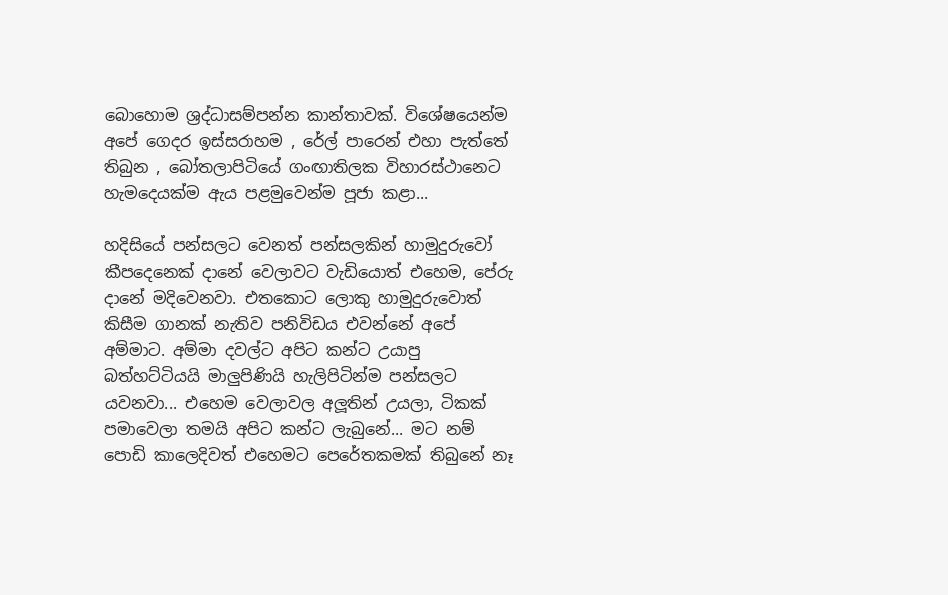බොහොම ශ්‍රද්ධාසම්පන්න කාන්තාවක්. විශේෂයෙන්ම අපේ ගෙදර ඉස්සරාහම , රේල් පාරෙන් එහා පැත්තේ තිබුන , බෝතලාපිටියේ ගංඟාතිලක විහාරස්ථානෙට හැමදෙයක්ම ඇය පළමුවෙන්ම පූජා කළා...

හදිසියේ පන්සලට වෙනත් පන්සලකින් හාමුදුරුවෝ කීපදෙනෙක් දානේ වෙලාවට වැඩියොත් එහෙම, පේරු දානේ මදිවෙනවා. එතකොට ලොකු හාමුදුරුවොත් කිසීම ගානක් නැතිව පනිවිඩය එවන්නේ අපේ අම්මාට. අම්මා දවල්ට අපිට කන්ට උයාපු බත්හට්ටියයි මාලුපිණියි හැලිපිටින්ම පන්සලට යවනවා... එහෙම වෙලාවල අලූතින් උයලා, ටිකක් පමාවෙලා තමයි අපිට කන්ට ලැබුනේ... මට නම් පොඩි කාලෙදිවත් එහෙමට පෙරේතකමක් තිබුනේ නෑ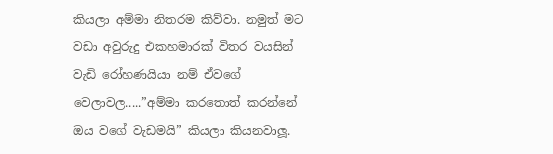කියලා අම්මා නිතරම කිව්වා. නමුත් මට වඩා අවුරුදු එකහමාරක් විතර වයසින් වැඩි රෝහණයියා නම් ඒවගේ වෙලාවල.....”අම්මා කරතොත් කරන්නේ ඔය වගේ වැඩමයි” කියලා කියනවාලූ.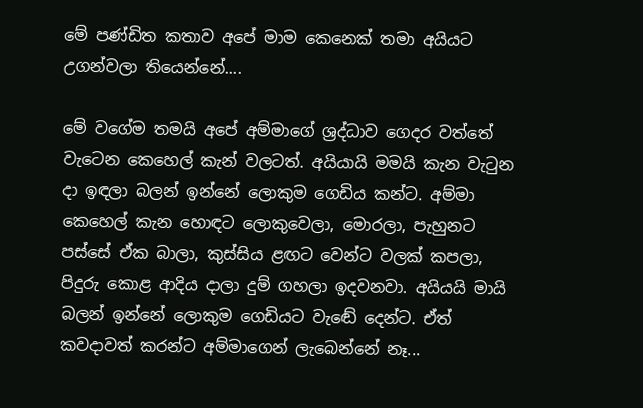මේ පණ්ඩිත කතාව අපේ මාම කෙනෙක් තමා අයියට උගන්වලා තියෙන්නේ....

මේ වගේම තමයි අපේ අම්මාගේ ශ්‍රද්ධාව ගෙදර වත්තේ වැටෙන කෙහෙල් කැන් වලටත්. අයියායි මමයි කැන වැටුන දා ඉඳලා බලන් ඉන්නේ ලොකුම ගෙඩිය කන්ට. අම්මා කෙහෙල් කැන හොඳට ලොකුවෙලා, මොරලා, පැහුනට පස්සේ ඒක බාලා, කුස්සිය ළඟට වෙන්ට වලක් කපලා, පිදුරු කොළ ආදිය දාලා දුම් ගහලා ඉදවනවා. අයියයි මායි බලන් ඉන්නේ ලොකුම ගෙඩියට වැඬේ දෙන්ට. ඒත් කවදාවත් කරන්ට අම්මාගෙන් ලැබෙන්නේ නෑ...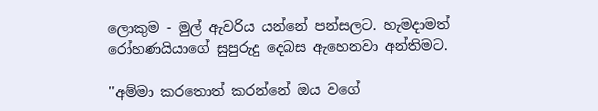ලොකුම - මුල් ඇවරිය යන්නේ පන්සලට. හැමදාමත් රෝහණයියාගේ සුපුරුදු දෙබස ඇහෙනවා අන්තිමට.

''අම්මා කරතොත් කරන්නේ ඔය වගේ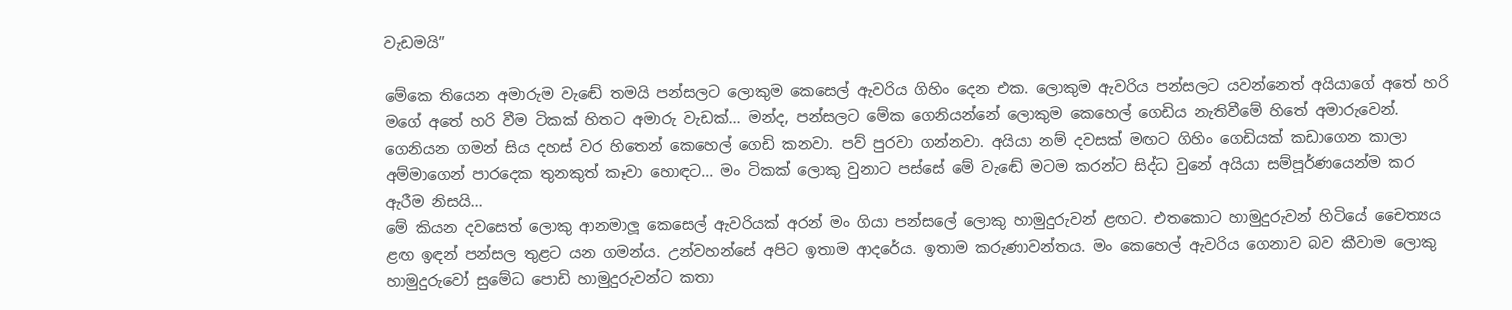වැඩමයි”

මේකෙ තියෙන අමාරුම වැඬේ තමයි පන්සලට ලොකුම කෙසෙල් ඇවරිය ගිහිං දෙන එක. ලොකුම ඇවරිය පන්සලට යවන්නෙත් අයියාගේ අතේ හරි මගේ අතේ හරි වීම ටිකක් හිතට අමාරු වැඩක්... මන්ද, පන්සලට මේක ගෙනියන්නේ ලොකුම කෙහෙල් ගෙඩිය නැතිවීමේ හිතේ අමාරුවෙන්. ගෙනියන ගමන් සිය දහස් වර හිතෙන් කෙහෙල් ගෙඩි කනවා. පව් පුරවා ගන්නවා. අයියා නම් දවසක් මඟට ගිහිං ගෙඩියක් කඩාගෙන කාලා අම්මාගෙන් පාරදෙක තුනකුත් කෑවා හොඳට... මං ටිකක් ලොකු වුනාට පස්සේ මේ වැඬේ මටම කරන්ට සිද්ධ වුනේ අයියා සම්පූර්ණයෙන්ම කර ඇරීම නිසයි...
මේ කියන දවසෙත් ලොකු ආනමාලූ කෙසෙල් ඇවරියක් අරන් මං ගියා පන්සලේ ලොකු හාමුදුරුවන් ළඟට. එතකොට හාමුදුරුවන් හිටියේ චෛත්‍යය ළඟ ඉඳන් පන්සල තුළට යන ගමන්ය. උන්වහන්සේ අපිට ඉතාම ආදරේය. ඉතාම කරුණාවන්තය. මං කෙහෙල් ඇවරිය ගෙනාව බව කීවාම ලොකු හාමුදුරුවෝ සුමේධ පොඩි හාමුදුරුවන්ට කතා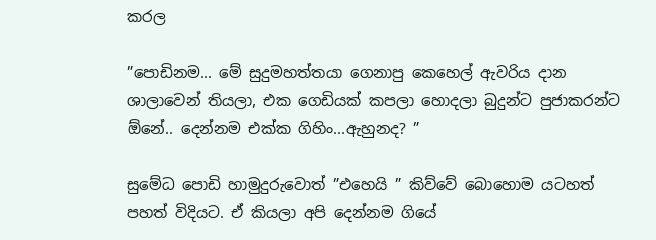කරල

”පොඩිනම... මේ සුදුමහත්තයා ගෙනාපු කෙහෙල් ඇවරිය දාන ශාලාවෙන් තියලා, එක ගෙඩියක් කපලා හොදලා බුදුන්ට පුජාකරන්ට ඕනේ.. දෙන්නම එක්ක ගිහිං...ඇහුනද? ”

සුමේධ පොඩි හාමුදුරුවොත් ”එහෙයි ” කිව්වේ බොහොම යටහත් පහත් විදියට. ඒ කියලා අපි දෙන්නම ගියේ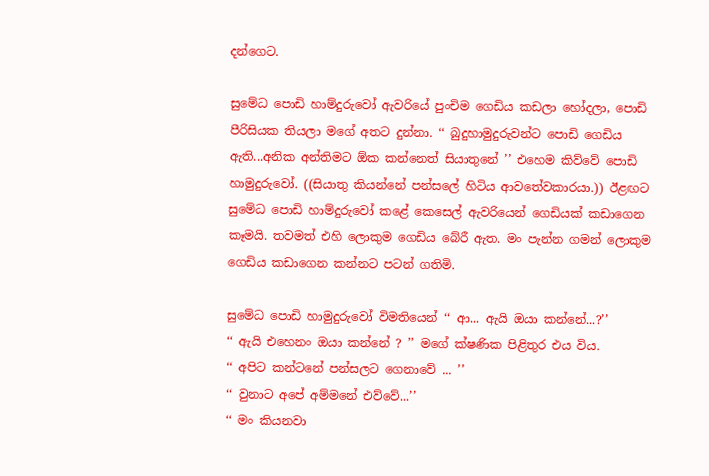දන්ගෙට.

සුමේධ පොඩි හාම්දුරුවෝ ඇවරියේ පුංචිම ගෙඩිය කඩලා හෝදලා, පොඩි පීරිසියක තියලා මගේ අතට දුන්නා. ‘‘ බුදුහාමුදුරුවන්ට පොඩි ගෙඩිය ඇති...අනික අන්තිමට ඕක කන්නෙත් සියාතුනේ ’’ එහෙම කිව්වේ පොඩි හාමුදුරුවෝ. ((සියාතු කියන්නේ පන්සලේ හිටිය ආවතේවකාරයා.)) ඊළඟට සුමේධ පොඩි හාම්දුරුවෝ කළේ කෙසෙල් ඇවරියෙන් ගෙඩියක් කඩාගෙන කෑමයි. තවමත් එහි ලොකුම ගෙඩිය බේරී ඇත. මං පැන්න ගමන් ලොකුම ගෙඩිය කඩාගෙන කන්නට පටන් ගතිමි.

සුමේධ පොඩි හාමුදුරුවෝ විමතියෙන් ‘‘ ආ... ඇයි ඔයා කන්නේ...?’’
‘‘ ඇයි එහෙනං ඔයා කන්නේ ? ’’ මගේ ක්ෂණික පිළිතුර එය විය.
‘‘ අපිට කන්ටනේ පන්සලට ගෙනාවේ ... ’’
‘‘ වුනාට අපේ අම්මනේ එව්වේ...’’
‘‘ මං කියනවා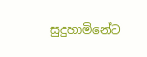සුදුහාමිනේට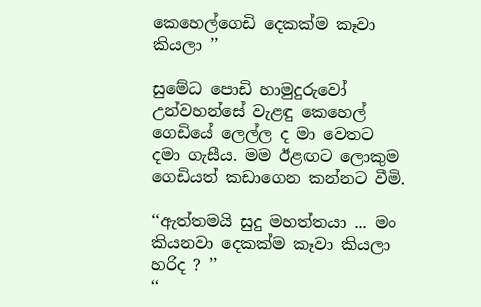කෙහෙල්ගෙඩි දෙකක්ම කෑවා කියලා ’’

සුමේධ පොඩි හාමුදුරුවෝ උන්වහන්සේ වැළඳු කෙහෙල් ගෙඩියේ ලෙල්ල ද මා වෙතට දමා ගැසීය. මම ඊළඟට ලොකුම ගෙඩියත් කඩාගෙන කන්නට වීමි.

‘‘ඇත්තමයි සුදු මහත්තයා ... මං කියනවා දෙකක්ම කෑවා කියලා හරිද ? ’’
‘‘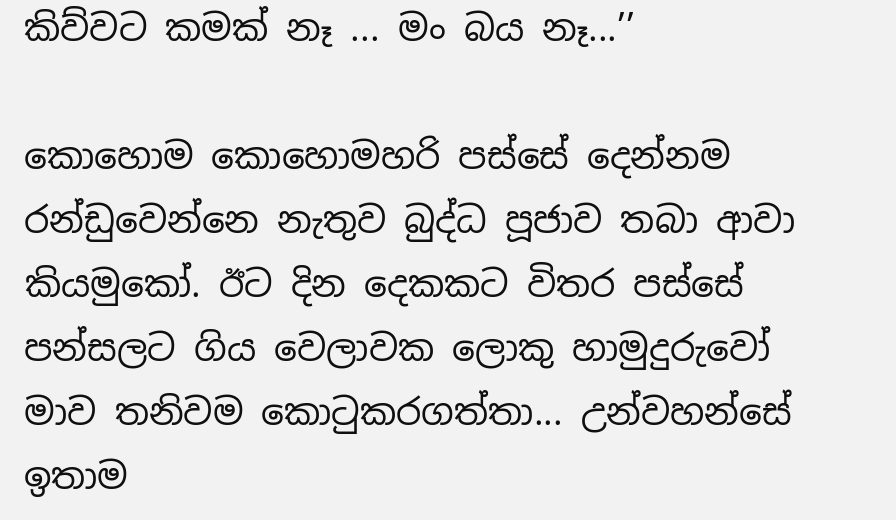කිව්වට කමක් නෑ ... මං බය නෑ...’’

කොහොම කොහොමහරි පස්සේ දෙන්නම රන්ඩුවෙන්නෙ නැතුව බුද්ධ පූජාව තබා ආවා කියමුකෝ. ඊට දින දෙකකට විතර පස්සේ පන්සලට ගිය වෙලාවක ලොකු හාමුදුරුවෝ මාව තනිවම කොටුකරගත්තා... උන්වහන්සේ ඉතාම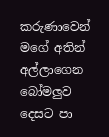කරුණාවෙන් මගේ අතින් අල්ලාගෙන බෝමලුව දෙසට පා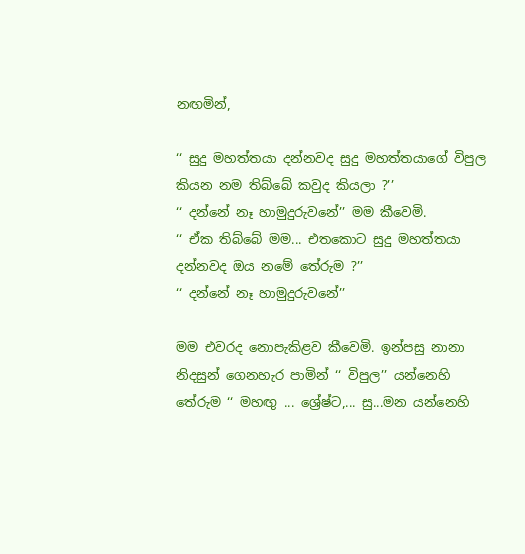නඟමින්,

‘‘ සුදු මහත්තයා දන්නවද සුදු මහත්තයාගේ විපුල කියන නම තිබ්බේ කවුද කියලා ?’’
‘‘ දන්නේ නෑ හාමුදුරුවනේ’’ මම කීවෙමි.
‘‘ ඒක තිබ්බේ මම... එතකොට සුදු මහත්තයා දන්නවද ඔය නමේ තේරුම ?’’
‘‘ දන්නේ නෑ හාමුදුරුවනේ’’

මම එවරද නොපැකිළව කීවෙමි. ඉන්පසු නානා නිදසුන් ගෙනහැර පාමින් ‘‘ විපුල’’ යන්නෙහි තේරුම ‘‘ මහඟු ... ශ්‍රේෂ්ට,... සු...මන යන්නෙහි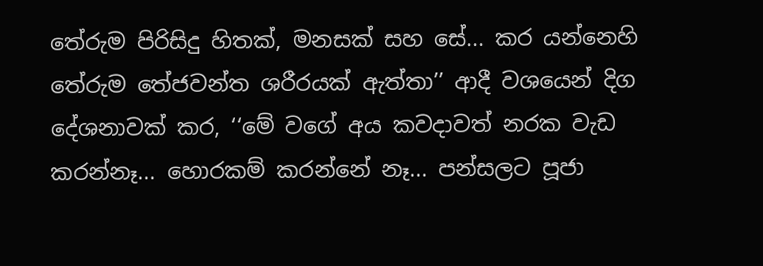තේරුම පිරිසිදු හිතක්, මනසක් සහ සේ... කර යන්නෙහි තේරුම තේජවන්ත ශරීරයක් ඇත්තා’’ ආදී වශයෙන් දිග දේශනාවක් කර, ‘‘මේ වගේ අය කවදාවත් නරක වැඩ කරන්නෑ... හොරකම් කරන්නේ නෑ... පන්සලට පූජා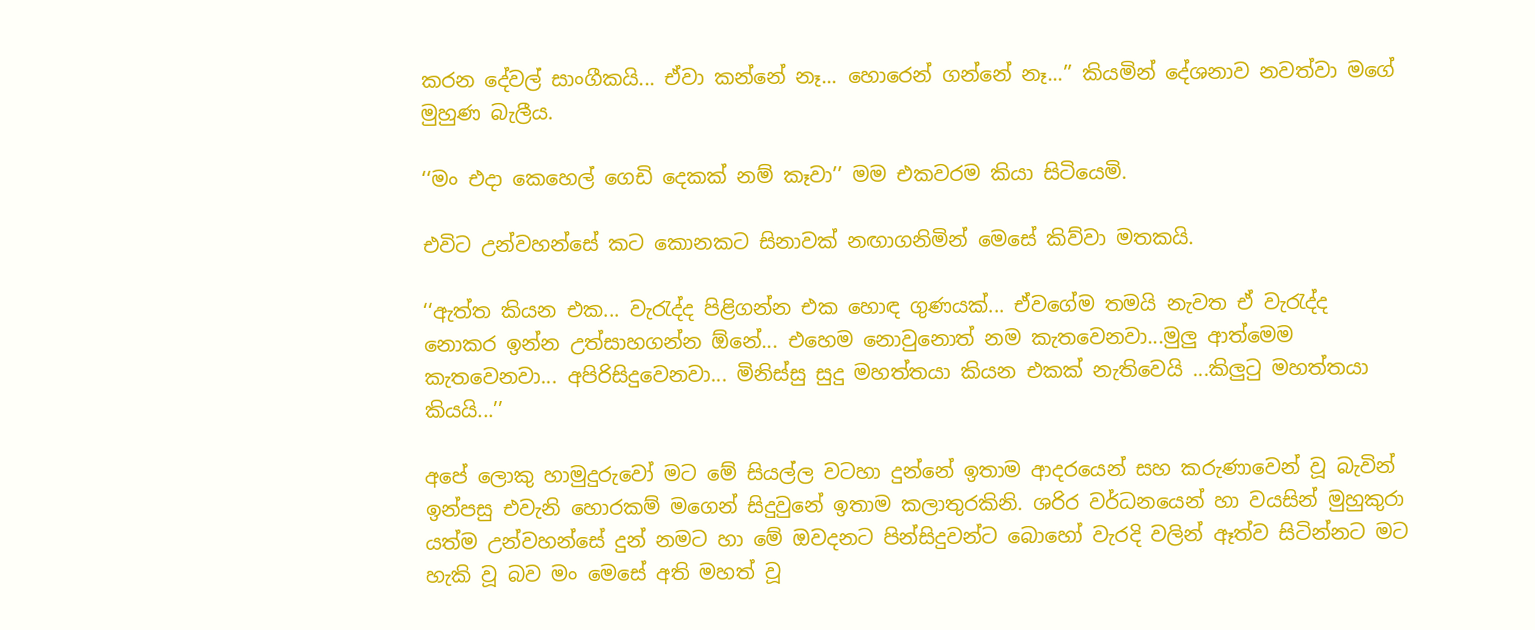කරන දේවල් සාංගීකයි... ඒවා කන්නේ නෑ... හොරෙන් ගන්නේ නෑ...’’ කියමින් දේශනාව නවත්වා මගේ මුහුණ බැලීය.

‘‘මං එදා කෙහෙල් ගෙඩි දෙකක් නම් කෑවා’’ මම එකවරම කියා සිටියෙමි.

එවිට උන්වහන්සේ කට කොනකට සිනාවක් නඟාගනිමින් මෙසේ කිව්වා මතකයි.

‘‘ඇත්ත කියන එක... වැරැද්ද පිළිගන්න එක හොඳ ගුණයක්... ඒවගේම තමයි නැවත ඒ වැරැද්ද නොකර ඉන්න උත්සාහගන්න ඕනේ... එහෙම නොවුනොත් නම කැතවෙනවා...මුලු ආත්මෙම කැතවෙනවා... අපිරිසිදුවෙනවා... මිනිස්සු සුදු මහත්තයා කියන එකක් නැතිවෙයි ...කිලුටු මහත්තයා කියයි...’’

අපේ ලොකු හාමුදුරුවෝ මට මේ සියල්ල වටහා දුන්නේ ඉතාම ආදරයෙන් සහ කරුණාවෙන් වූ බැවින් ඉන්පසු එවැනි හොරකම් මගෙන් සිදුවුනේ ඉතාම කලාතුරකිනි. ශරිර වර්ධනයෙන් හා වයසින් මුහුකුරා යත්ම උන්වහන්සේ දුන් නමට හා මේ ඔවදනට පින්සිදුවන්ට බොහෝ වැරදි වලින් ඈත්ව සිටින්නට මට හැකි වූ බව මං මෙසේ අති මහත් වූ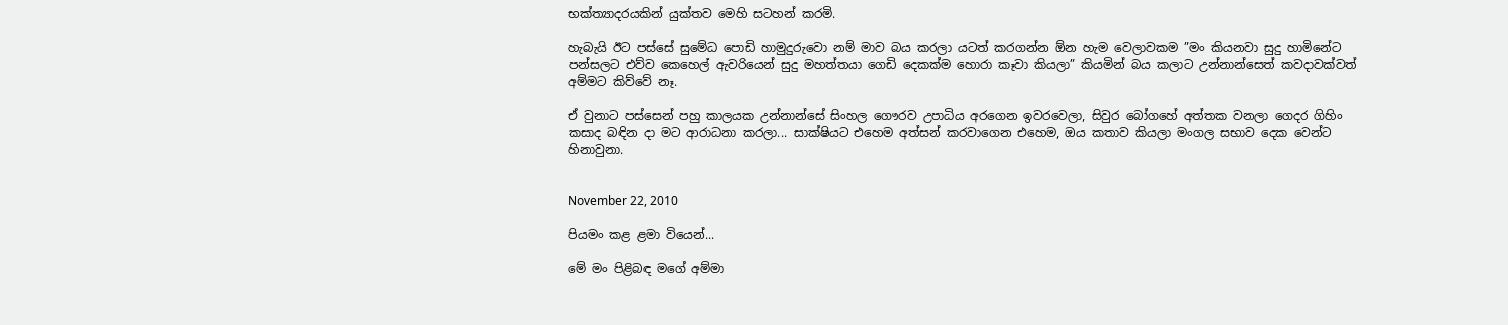භක්ත්‍යාදරයකින් යුක්තව මෙහි සටහන් කරමි.

හැබැයි ඊට පස්සේ සුමේධ පොඩි හාමුදුරුවො නම් මාව බය කරලා යටත් කරගන්න ඕන හැම වෙලාවකම ”මං කියනවා සුදු හාමිනේට පන්සලට එව්ව කෙහෙල් ඇවරියෙන් සුදු මහත්තයා ගෙඩි දෙකක්ම හොරා කෑවා කියලා” කියමින් බය කලාට උන්නාන්සෙත් කවදාවක්වත් අම්මට කිව්වේ නෑ.

ඒ වුනාට පස්සෙන් පහු කාලයක උන්නාන්සේ සිංහල ගෞරව උපාධිය අරගෙන ඉවරවෙලා, සිවුර බෝගහේ අත්තක වනලා ගෙදර ගිහිං කසාද බඳින දා මට ආරාධනා කරලා... සාක්ෂියට එහෙම අත්සන් කරවාගෙන එහෙම, ඔය කතාව කියලා මංගල සභාව දෙක වෙන්ට හිනාවුනා.


November 22, 2010

පියමං කළ ළමා වියෙන්...

මේ මං පිළිබඳ මගේ අම්මා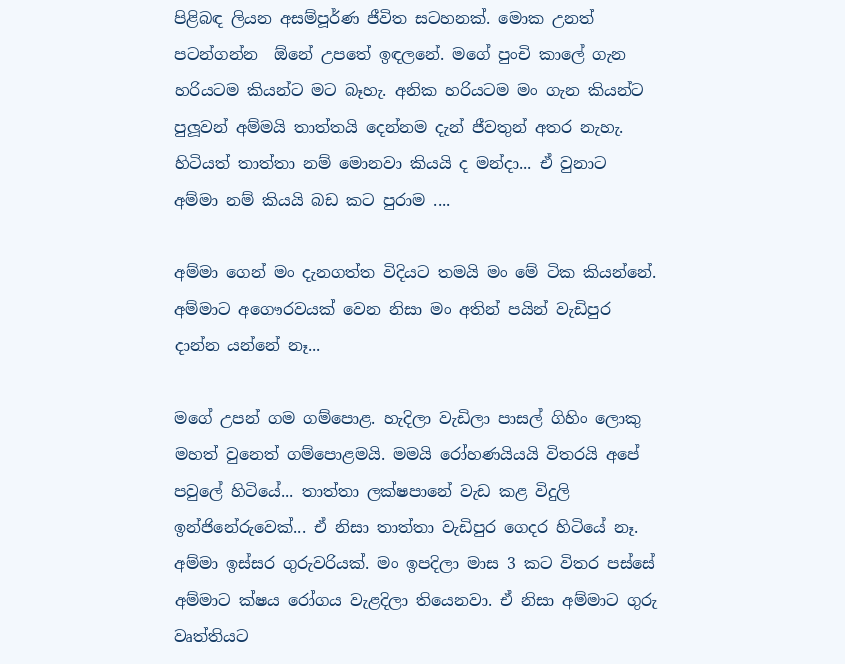පිළිබඳ ලියන අසම්පූර්ණ ජීවිත සටහනක්. මොක උනත් පටන්ගන්න  ඕනේ උපතේ ඉඳලනේ. මගේ පුංචි කාලේ ගැන හරියටම කියන්ට මට බෑහැ. අනික හරියටම මං ගැන කියන්ට පුලූවන් අම්මයි තාත්තයි දෙන්නම දැන් ජීවතුන් අතර නැහැ. හිටියත් තාත්තා නම් මොනවා කියයි ද මන්දා... ඒ වුනාට අම්මා නම් කියයි බඩ කට පුරාම ....

අම්මා ගෙන් මං දැනගත්ත විදියට තමයි මං මේ ටික කියන්නේ. අම්මාට අගෞරවයක් වෙන නිසා මං අතින් පයින් වැඩිපුර දාන්න යන්නේ නෑ...

මගේ උපන් ගම ගම්පොළ. හැදිලා වැඩිලා පාසල් ගිහිං ලොකු මහත් වුනෙත් ගම්පොළමයි. මමයි රෝහණයියයි විතරයි අපේ පවුලේ හිටියේ... තාත්තා ලක්ෂපානේ වැඩ කළ විදුලි ඉන්ජිනේරුවෙක්... ඒ නිසා තාත්තා වැඩිපුර ගෙදර හිටියේ නෑ. අම්මා ඉස්සර ගුරුවරියක්. මං ඉපදිලා මාස 3 කට විතර පස්සේ අම්මාට ක්ෂය රෝගය වැළදිලා තියෙනවා. ඒ නිසා අම්මාට ගුරු වෘත්තියට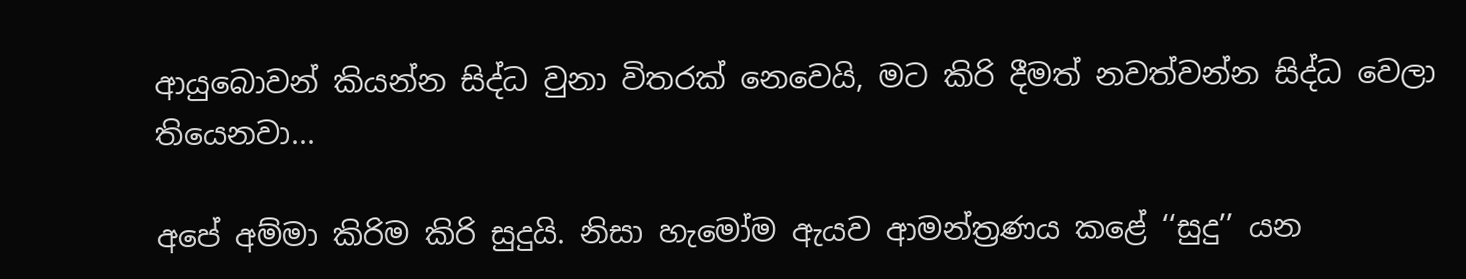ආයුබොවන් කියන්න සිද්ධ වුනා විතරක් නෙවෙයි, මට කිරි දීමත් නවත්වන්න සිද්ධ වෙලා තියෙනවා...

අපේ අම්මා කිරිම කිරි සුදුයි. නිසා හැමෝම ඇයව ආමන්ත්‍රණය කළේ ‘‘සුදු’’ යන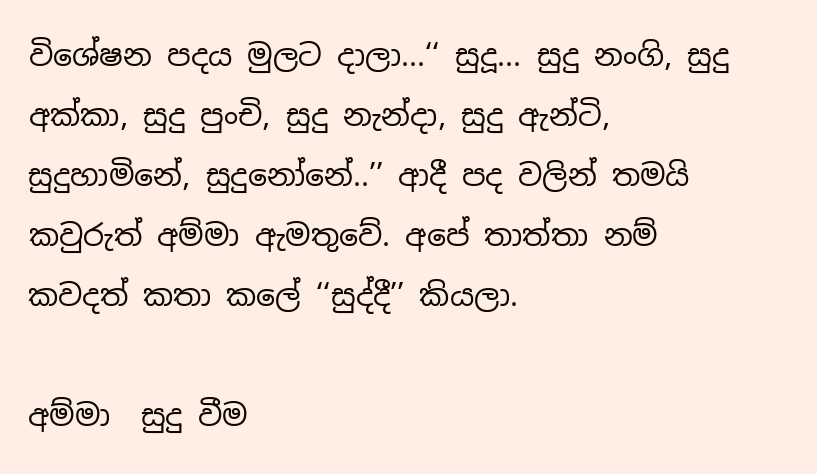විශේෂන පදය මුලට දාලා...‘‘ සුදූ... සුදු නංගි, සුදු අක්කා, සුදු පුංචි, සුදු නැන්දා, සුදු ඇන්ටි, සුදුහාමිනේ, සුදුනෝනේ..’’ ආදී පද වලින් තමයි කවුරුත් අම්මා ඇමතුවේ. අපේ තාත්තා නම් කවදත් කතා කලේ ‘‘සුද්දී’’ කියලා.

අම්මා  සුදු වීම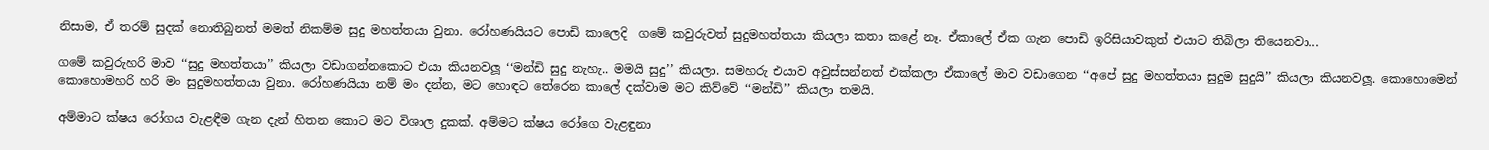නිසාම, ඒ තරම් සුදක් නොතිබුනත් මමත් නිකම්ම සුදු මහත්තයා වුනා. රෝහණයියට පොඩි කාලෙදි  ගමේ කවුරුවත් සුදුමහත්තයා කියලා කතා කළේ නෑ. ඒකාලේ ඒක ගැන පොඩි ඉරිසියාවකුත් එයාට තිබිලා තියෙනවා...

ගමේ කවුරුහරි මාව ‘‘සුදු මහත්තයා’’ කියලා වඩාගන්නකොට එයා කියනවලූ ‘‘මන්ඩි සුදු නැහැ.. මමයි සුදු’’ කියලා. සමහරු එයාව අවුස්සන්නත් එක්කලා ඒකාලේ මාව වඩාගෙන ‘‘අපේ සුදු මහත්තයා සුදුම සුදුයි’’ කියලා කියනවලූ. කොහොමෙන් කොහොමහරි හරි මං සුදුමහත්තයා වුනා. රෝහණයියා නම් මං දන්න, මට හොඳට තේරෙන කාලේ දක්වාම මට කිව්වේ ‘‘මන්ඩි’’ කියලා තමයි.

අම්මාට ක්ෂය රෝගය වැළඳීම ගැන දැන් හිතන කොට මට විශාල දුකක්. අම්මට ක්ෂය රෝගෙ වැළඳුනා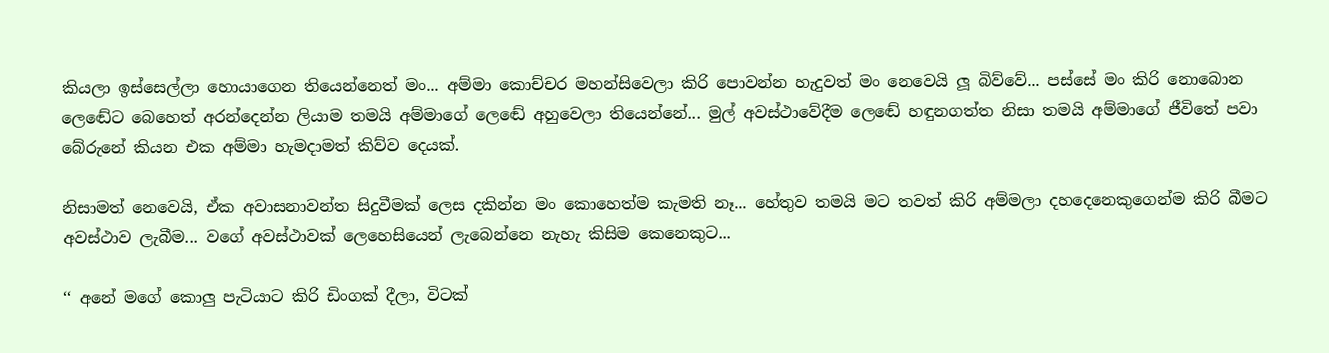කියලා ඉස්සෙල්ලා හොයාගෙන තියෙන්නෙත් මං... අම්මා කොච්චර මහන්සිවෙලා කිරි පොවන්න හැදුවත් මං නෙවෙයි ලූ බිව්වේ... පස්සේ මං කිරි නොබොන ලෙඬේට බෙහෙත් අරන්දෙන්න ලියාම තමයි අම්මාගේ ලෙඬේ අහුවෙලා තියෙන්නේ... මුල් අවස්ථාවේදීම ලෙඬේ හඳුනගත්ත නිසා තමයි අම්මාගේ ජීවිතේ පවා බේරුනේ කියන එක අම්මා හැමදාමත් කිව්ව දෙයක්.

නිසාමත් නෙවෙයි, ඒක අවාසනාවන්ත සිදුවීමක් ලෙස දකින්න මං කොහෙත්ම කැමති නෑ... හේතුව තමයි මට තවත් කිරි අම්මලා දහදෙනෙකුගෙන්ම කිරි බීමට අවස්ථාව ලැබීම... වගේ අවස්ථාවක් ලෙහෙසියෙන් ලැබෙන්නෙ නැහැ කිසිම කෙනෙකුට...

‘‘ අනේ මගේ කොලු පැටියාට කිරි ඩිංගක් දීලා, විටක්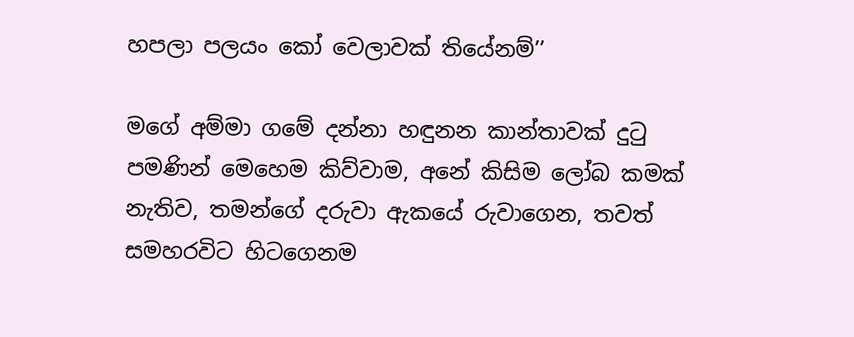හපලා පලයං කෝ වෙලාවක් තියේනම්’’

මගේ අම්මා ගමේ දන්නා හඳුනන කාන්තාවක් දුටු පමණින් මෙහෙම කිව්වාම, අනේ කිසිම ලෝබ කමක් නැතිව, තමන්ගේ දරුවා ඇකයේ රුවාගෙන, තවත් සමහරවිට හිටගෙනම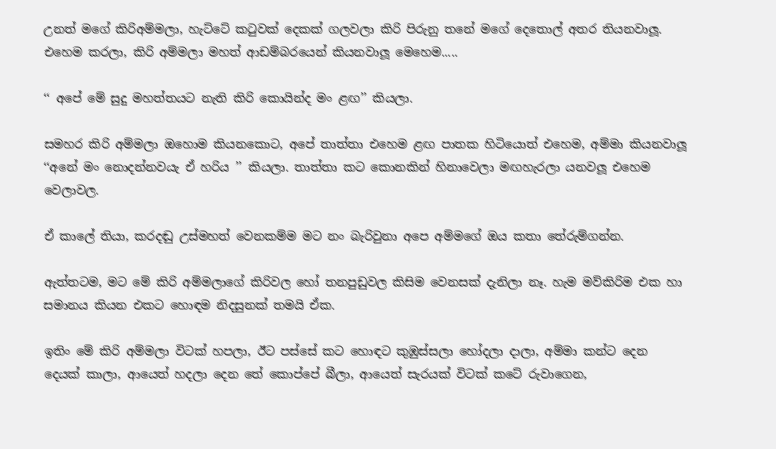උනත් මගේ කිරිඅම්මලා, හැට්ටේ කටුවක් දෙකක් ගලවලා කිරි පිරුනු තනේ මගේ දෙතොල් අතර තියනවාලූ. එහෙම කරලා, කිරි අම්මලා මහත් ආඩම්බරයෙන් කියනවාලූ මෙහෙම.....

‘‘ අපේ මේ සුදු මහත්තයට නැති කිරි කොයින්ද මං ළඟ’’ කියලා.

සමහර කිරි අම්මලා ඔහොම කියනකොට, අපේ තාත්තා එහෙම ළඟ පාතක හිටියොත් එහෙම, අම්මා කියනවාලූ ‘‘අනේ මං නොදන්නවයැ ඒ හරිය ’’ කියලා. තාත්තා කට කොනකින් හිනාවෙලා මඟහැරලා යනවලූ එහෙම වෙලාවල.

ඒ කාලේ තියා, කරදඬු උස්මහත් වෙනකම්ම මට නං බැරිවුනා අපෙ අම්මගේ ඔය කතා තේරුම්ගන්න.

ඇත්තටම, මට මේ කිරි අම්මලාගේ කිරිවල හෝ තනපුඩුවල කිසිම වෙනසක් දැනිලා නෑ. හැම මව්කිරිම එක හා සමානය කියන එකට හොඳම නිදසුනක් තමයි ඒක.

ඉතිං මේ කිරි අම්මලා විටක් හපලා, ඊට පස්සේ කට හොඳට කුඹුස්සලා හෝදලා දාලා, අම්මා කන්ට දෙන දෙයක් කාලා, ආයෙත් හදලා දෙන තේ කොප්පේ බීලා, ආයෙත් සැරයක් විටක් කටේ රුවාගෙන,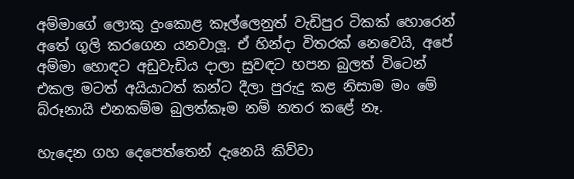අම්මාගේ ලොකු දුංකොළ කෑල්ලෙනුත් වැඩිපුර ටිකක් හොරෙන් අතේ ගුලි කරගෙන යනවාලූ. ඒ හින්දා විතරක් නෙවෙයි, අපේ අම්මා හොඳට අඩුවැඩිය දාලා සුවඳට හපන බුලත් විටෙන් එකල මටත් අයියාටත් කන්ට දීලා පුරුදු කළ නිසාම මං මේ බ්රූනායි එනකම්ම බුලත්කෑම නම් නතර කළේ නෑ.

හැදෙන ගහ දෙපෙත්තෙන් දැනෙයි කිව්වා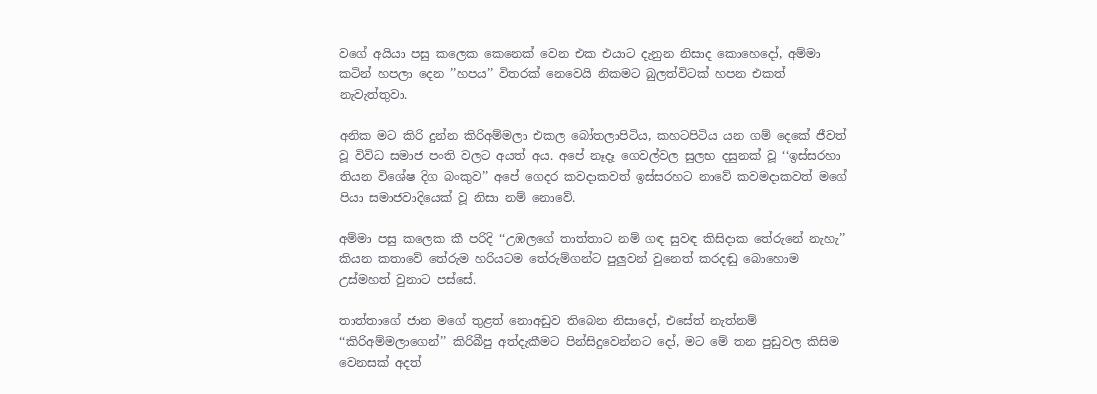වගේ අයියා පසු කලෙක කෙනෙක් වෙන එක එයාට දැනුන නිසාද කොහෙදෝ, අම්මා කටින් හපලා දෙන ’’හපය’’ විතරක් නෙවෙයි නිකමට බුලත්විටක් හපන එකත් නැවැත්තුවා.

අනික මට කිරි දුන්න කිරිඅම්මලා එකල බෝතලාපිටිය, කහටපිටිය යන ගම් දෙකේ ජීවත් වූ විවිධ සමාජ පංති වලට අයත් අය. අපේ නෑදෑ ගෙවල්වල සුලභ දසුනක් වූ ‘‘ඉස්සරහා තියන විශේෂ දිග බංකුව’’ අපේ ගෙදර කවදාකවත් ඉස්සරහට නාවේ කවමදාකවත් මගේ පියා සමාජවාදියෙක් වූ නිසා නම් නොවේ.

අම්මා පසු කලෙක කී පරිදි ‘‘උඹලගේ තාත්තාට නම් ගඳ සුවඳ කිසිදාක තේරුනේ නැහැ’’  කියන කතාවේ තේරුම හරියටම තේරුම්ගන්ට පුලුවන් වුනෙත් කරදඬු බොහොම උස්මහත් වුනාට පස්සේ.

තාත්තාගේ ජාන මගේ තුළත් නොඅඩුව තිබෙන නිසාදෝ, එසේත් නැත්නම් ‘‘කිරිඅම්මලාගෙන්’’ කිරිබීපු අත්දැකීමට පින්සිදුවෙන්නට දෝ, මට මේ තන පුඩුවල කිසිම වෙනසක් අදත්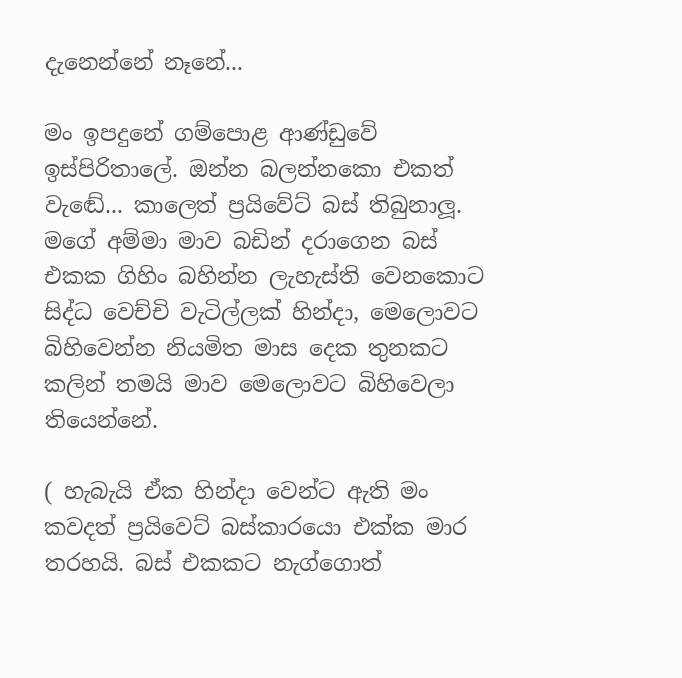දැනෙන්නේ නෑනේ...

මං ඉපදුනේ ගම්පොළ ආණ්ඩුවේ ඉස්පිරිතාලේ. ඔන්න බලන්නකො එකත් වැඬේ... කාලෙත් ප්‍රයිවේට් බස් තිබුනාලූ. මගේ අම්මා මාව බඩින් දරාගෙන බස් එකක ගිහිං බහින්න ලැහැස්ති වෙනකොට සිද්ධ වෙච්චි වැටිල්ලක් හින්දා, මෙලොවට බිහිවෙන්න නියමිත මාස දෙක තුනකට කලින් තමයි මාව මෙලොවට බිහිවෙලා තියෙන්නේ.

( හැබැයි ඒක හින්දා වෙන්ට ඇති මං කවදත් ප්‍රයිවෙට් බස්කාරයො එක්ක මාර තරහයි. බස් එකකට නැග්ගොත්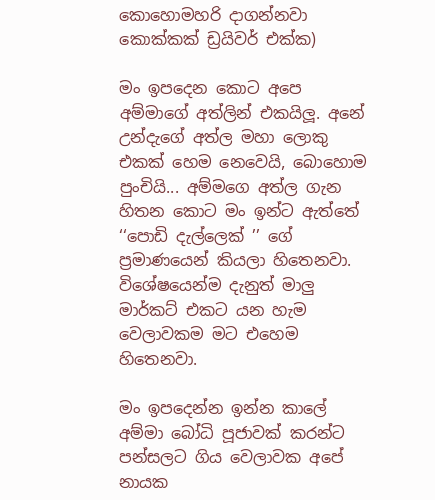කොහොමහරි දාගන්නවා කොක්කක් ඩ්‍රයිවර් එක්ක)

මං ඉපදෙන කොට අපෙ අම්මාගේ අත්ලින් එකයිලූ. අනේ උන්දැගේ අත්ල මහා ලොකු එකක් හෙම නෙවෙයි, බොහොම පුංචියි... අම්මගෙ අත්ල ගැන හිතන කොට මං ඉන්ට ඇත්තේ ‘‘පොඩි දැල්ලෙක් ’’ ගේ ප්‍රමාණයෙන් කියලා හිතෙනවා. විශේෂයෙන්ම දැනුත් මාලු මාර්කට් එකට යන හැම වෙලාවකම මට එහෙම හිතෙනවා.

මං ඉපදෙන්න ඉන්න කාලේ අම්මා බෝධි පූජාවක් කරන්ට පන්සලට ගිය වෙලාවක අපේ නායක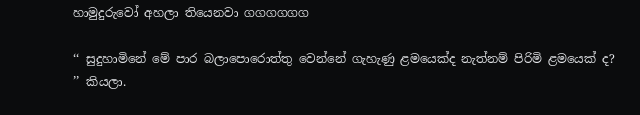හාමුදුරුවෝ අහලා තියෙනවා ගගගගගග

‘‘ සුදුහාමිනේ මේ පාර බලාපොරොත්තු වෙන්නේ ගැහැණු ළමයෙක්ද නැත්නම් පිරිමි ළමයෙක් ද? ’’ කියලා.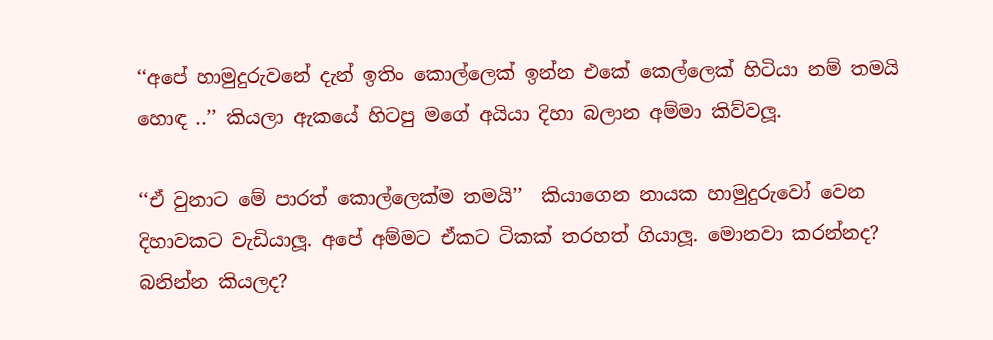‘‘අපේ හාමුදුරුවනේ දැන් ඉතිං කොල්ලෙක් ඉන්න එකේ කෙල්ලෙක් හිටියා නම් තමයි හොඳ ..’’ කියලා ඇකයේ හිටපු මගේ අයියා දිහා බලාන අම්මා කිව්වලූ.

‘‘ඒ වුනාට මේ පාරත් කොල්ලෙක්ම තමයි’’  කියාගෙන නායක හාමුදුරුවෝ වෙන දිහාවකට වැඩියාලූ. අපේ අම්මට ඒකට ටිකක් තරහත් ගියාලූ. මොනවා කරන්නද? බනින්න කියලද?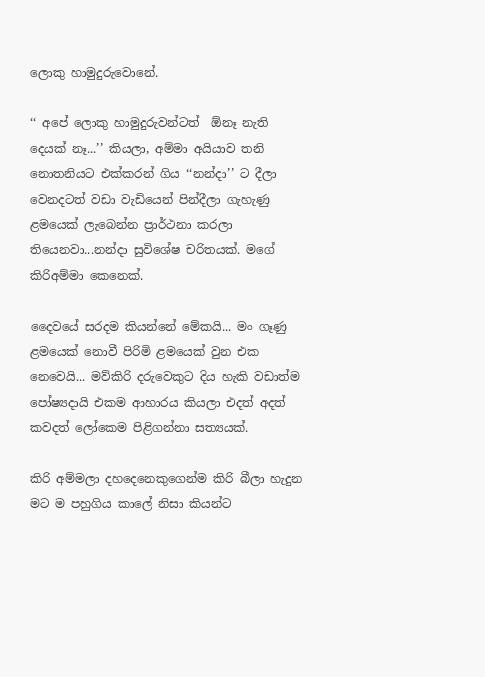ලොකු හාමුදුරුවොනේ.

‘‘ අපේ ලොකු හාමුදුරුවන්ටත්  ඕනෑ නැති දෙයක් නෑ...’’ කියලා, අම්මා අයියාව තනි නොතනියට එක්කරන් ගිය ‘‘නන්දා’’ ට දීලා වෙනදටත් වඩා වැඩියෙන් පින්දීලා ගැහැණු ළමයෙක් ලැබෙන්න ප්‍රාර්ථනා කරලා තියෙනවා...නන්දා සුවිශේෂ චරිතයක්. මගේ කිරිඅම්මා කෙනෙක්.

දෛවයේ සරදම කියන්නේ මේකයි... මං ගෑණු ළමයෙක් නොවී පිරිමි ළමයෙක් වුන එක නෙවෙයි... මව්කිරි දරුවෙකුට දිය හැකි වඩාත්ම පෝෂ්‍යදායි එකම ආහාරය කියලා එදත් අදත් කවදත් ලෝකෙම පිළිගන්නා සත්‍යයක්.

කිරි අම්මලා දහදෙනෙකුගෙන්ම කිරි බීලා හැදුන මට ම පහුගිය කාලේ නිසා කියන්ට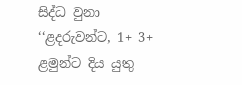සිද්ධ වුනා ‘‘ළදරුවන්ට, 1+ 3+ ළමුන්ට දිය යුතු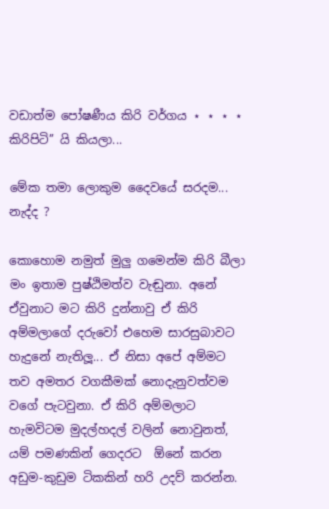වඩාත්ම පෝෂණීය කිරි වර්ගය ⋆ ⋆ ⋆ ⋆  කිරිපිටි’’ යි කියලා...

මේක තමා ලොකුම දෛවයේ සරදම... නැද්ද ?

කොහොම නමුත් මුලු ගමෙන්ම කිරි බීලා මං ඉතාම පුෂ්ඨිමත්ව වැඬුනා. අනේ ඒවුනාට මට කිරි දුන්නාවු ඒ කිරි අම්මලාගේ දරුවෝ එහෙම සාරසුබාවට හැදුනේ නැතිලූ... ඒ නිසා අපේ අම්මට තව අමතර වගකීමක් නොදැනුවත්වම වගේ පැටවුනා. ඒ කිරි අම්මලාට හැමවිටම මුදල්හදල් වලින් නොවුනත්, යම් පමණකින් ගෙදරට  ඕනේ කරන අඩුම-කුඩුම ටිකකින් හරි උදව් කරන්න.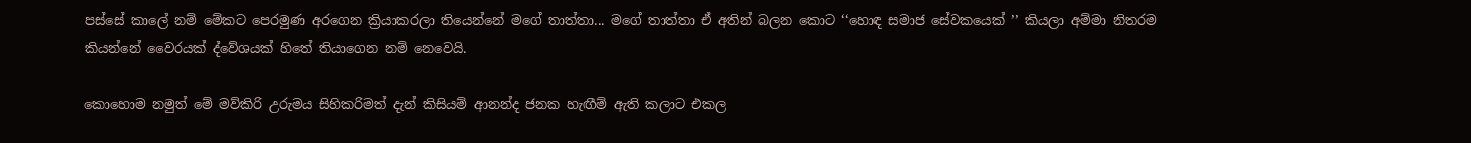පස්සේ කාලේ නම් මේකට පෙරමුණ අරගෙන ක්‍රියාකරලා තියෙන්නේ මගේ තාත්තා... මගේ තාත්තා ඒ අතින් බලන කොට ‘‘හොඳ සමාජ සේවකයෙක් ’’ කියලා අම්මා නිතරම කියන්නේ වෛරයක් ද්වේශයක් හිතේ තියාගෙන නම් නෙවෙයි.

කොහොම නමුත් මේ මව්කිරි උරුමය සිහිකරිමත් දැන් කිසියම් ආනන්ද ජනක හැඟීම් ඇති කලාට එකල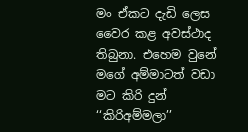මං ඒකට දැඩි ලෙස වෛර කළ අවස්ථාද තිබුනා. එහෙම වුනේ මගේ අම්මාටත් වඩා මට කිරි දුන් ‘‘කිරිඅම්මලා’’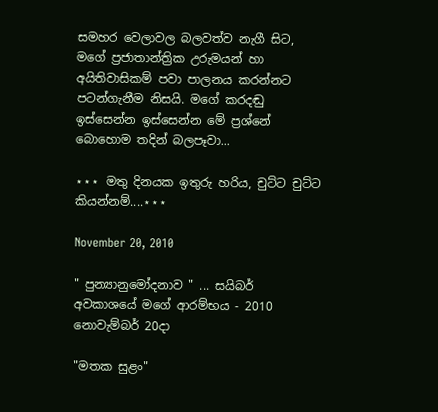සමහර වෙලාවල බලවත්ව නැගී සිට, මගේ ප්‍රජාතාන්ත්‍රික උරුමයන් හා අයිතිවාසිකම් පවා පාලනය කරන්නට පටන්ගැනීම නිසයි. මගේ කරදඬු ඉස්සෙන්න ඉස්සෙන්න මේ ප්‍රශ්නේ බොහොම තදින් බලපෑවා...

⋆⋆⋆ මතු දිනයක ඉතුරු හරිය, චුට්ට චුට්ට කියන්නම්....⋆⋆⋆

November 20, 2010

" පුන්‍යානුමෝදනාව " ... සයිබර් අවකාශයේ මගේ ආරම්භය - 2010 නොවැම්බර් 20දා

"මතක සුළං"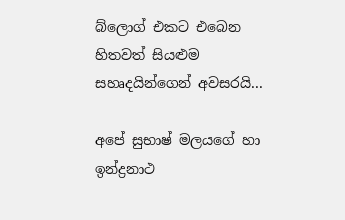බ්ලොග් එකට එබෙන හිතවත් සියළුම සහෘදයින්ගෙන් අවසරයි...

අපේ සුභාෂ් මලයගේ හා ඉන්ද්‍රනාථ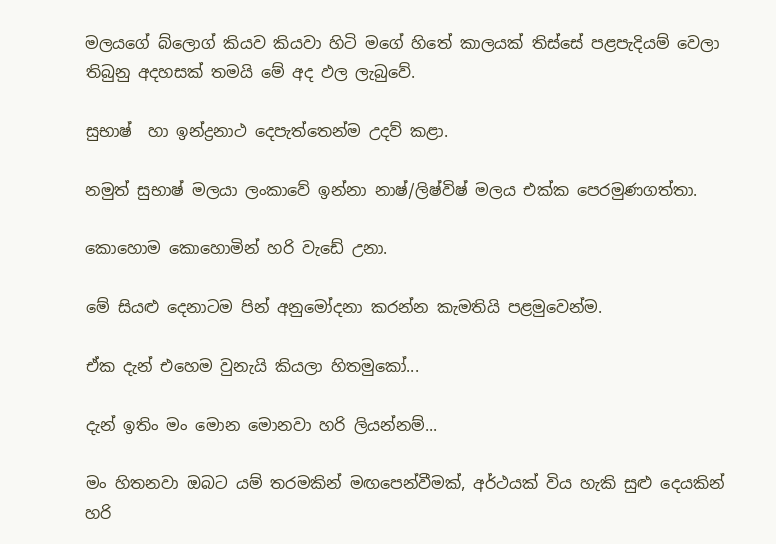මලයගේ බ්ලොග් කියව කියවා හිටි මගේ හිතේ කාලයක් තිස්සේ පළපැදියම් වෙලා තිබුනු අදහසක් තමයි මේ අද ඵල ලැබුවේ.

සුභාෂ්  හා ඉන්ද්‍රනාථ දෙපැත්තෙන්ම උදව් කළා.

නමුත් සුභාෂ් මලයා ලංකාවේ ඉන්නා නාෂ්/ලිෂ්විෂ් මලය එක්ක පෙරමුණගත්තා.

කොහොම කොහොමින් හරි වැඩේ උනා.

මේ සියළු දෙනාටම පින් අනුමෝදනා කරන්න කැමතියි පළමුවෙන්ම.

ඒක දැන් එහෙම වුනැයි කියලා හිතමුකෝ...

දැන් ඉතිං මං මොන මොනවා හරි ලියන්නම්...

මං හිතනවා ඔබට යම් තරමකින් මඟපෙන්වීමක්, අර්ථයක් විය හැකි සුළු දෙයකින් හරි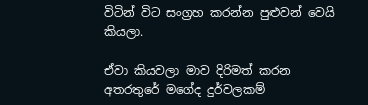විටින් විට සංග්‍රහ කරන්න පුළුවන් වෙයි කියලා.

ඒවා කියවලා මාව දිරිමත් කරන අතරතුරේ මගේද දුර්වලකම්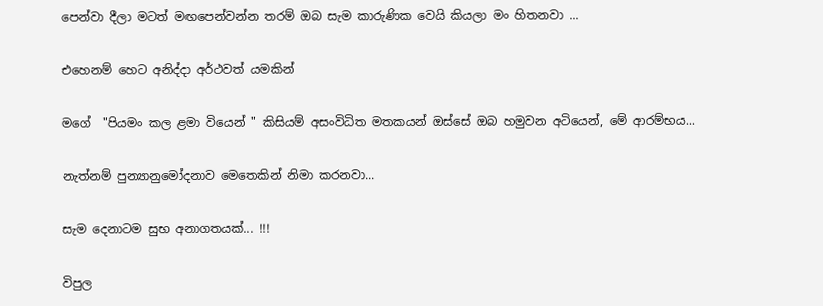පෙන්වා දීලා මටත් මඟපෙන්වන්න තරම් ඔබ සැම කාරුණික වෙයි කියලා මං හිතනවා ...

එහෙනම් හෙට අනිද්දා අර්ථවත් යමකින්

මගේ  "පියමං කල ළමා වියෙන් " කිසියම් අසංවිධිත මතකයන් ඔස්සේ ඔබ හමුවන අටියෙන්, මේ ආරම්භය...

නැත්නම් පුන්‍යානුමෝදනාව මෙතෙකින් නිමා කරනවා...

සැම දෙනාටම සුභ අනාගතයක්... !!!

විපුල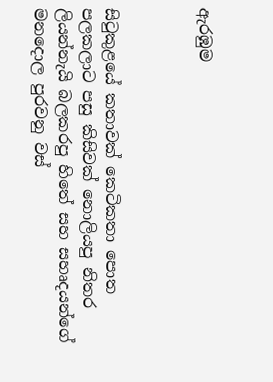ඇරඹුම



සිටුකුළයේ කතාවක් කෙටිකතා පොත පලකලාට පසු කිසිවක් නොලියපු නිතර ලියන්නැයි බලකරපු හිතේ සහ සහෘදයන්ගේ මනදොල පුරවනු වස්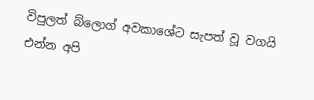විපුලත් බ්ලොග් අවකාශේට සැපත් වූ වගයි
එන්න අපි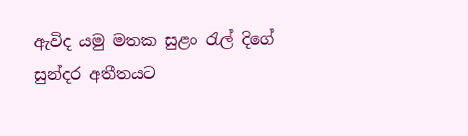ඇවිද යමු මතක සුළං රැල් දිගේ සුන්දර අතීතයට